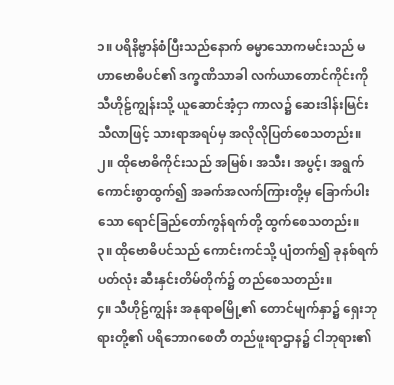၁။ ပရိနိဗ္ဗာန်စံပြီးသည်နောက် ဓမ္မာသောကမင်းသည် မဟာဗောဓိပင်၏ ဒက္ခဏိသာခါ လက်ယာတောင်ကိုင်းကို သီဟိုဠ်ကျွန်းသို့ ယူဆောင်အံ့ငှာ ကာလ၌ ဆေးဒါန်းမြင်းသီလာဖြင့် သားရာအရပ်မှ အလိုလိုပြတ်စေသတည်း။
၂။ ထိုဗောဓိကိုင်းသည် အမြစ်၊ အသီး၊ အပွင့်၊ အရွက် ကောင်းစွာထွက်၍ အခက်အလက်ကြားတို့မှ ခြောက်ပါးသော ရောင်ခြည်တော်ကွန်ရက်တို့ ထွက်စေသတည်း။
၃။ ထိုဗောဓိပင်သည် ကောင်းကင်သို့ ပျံတက်၍ ခုနစ်ရက်ပတ်လုံး ဆီးနှင်းတိမ်တိုက်၌ တည်စေသတည်း။
၄။ သီဟိုဠ်ကျွန်း အနုရာဓမြို့၏ တောင်မျက်နှာ၌ ရှေးဘုရားတို့၏ ပရိဘောဂစေတီ တည်ဖူးရာဌာန၌ ငါဘုရား၏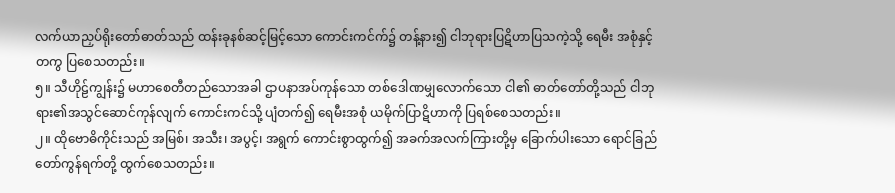လက်ယာညှပ်ရိုးတော်ဓာတ်သည် ထန်းခုနစ်ဆင့်မြင့်သော ကောင်းကင်က်၌ တန့်နား၍ ငါဘုရားပြဋိဟာပြသကဲ့သို့ ရေမီး အစုံနှင့်တကွ ပြစေသတည်း။
၅။ သီဟိုဠ်ကျွန်း၌ မဟာစေတီတည်သောအခါ ဌာပနာအပ်ကုန်သော တစ်ဒေါဏမျှလောက်သော ငါ၏ ဓာတ်တော်တို့သည် ငါဘုရား၏အသွင်ဆောင်ကုန်လျက် ကောင်းကင်သို့ ပျံတက်၍ ရေမီးအစုံ ယမိုက်ပြာဋိဟာကို ပြရစ်စေသတည်း။
၂။ ထိုဗောဓိကိုင်းသည် အမြစ်၊ အသီး၊ အပွင့်၊ အရွက် ကောင်းစွာထွက်၍ အခက်အလက်ကြားတို့မှ ခြောက်ပါးသော ရောင်ခြည်တော်ကွန်ရက်တို့ ထွက်စေသတည်း။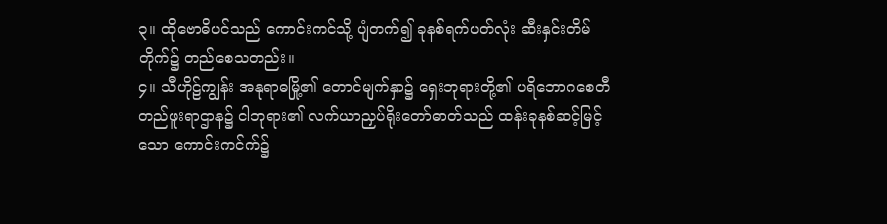၃။ ထိုဗောဓိပင်သည် ကောင်းကင်သို့ ပျံတက်၍ ခုနစ်ရက်ပတ်လုံး ဆီးနှင်းတိမ်တိုက်၌ တည်စေသတည်း။
၄။ သီဟိုဠ်ကျွန်း အနုရာဓမြို့၏ တောင်မျက်နှာ၌ ရှေးဘုရားတို့၏ ပရိဘောဂစေတီ တည်ဖူးရာဌာန၌ ငါဘုရား၏ လက်ယာညှပ်ရိုးတော်ဓာတ်သည် ထန်းခုနစ်ဆင့်မြင့်သော ကောင်းကင်က်၌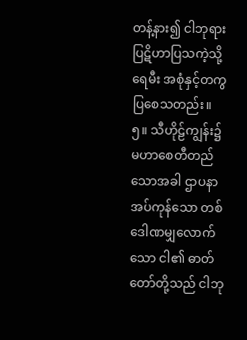တန့်နား၍ ငါဘုရားပြဋိဟာပြသကဲ့သို့ ရေမီး အစုံနှင့်တကွ ပြစေသတည်း။
၅။ သီဟိုဠ်ကျွန်း၌ မဟာစေတီတည်သောအခါ ဌာပနာအပ်ကုန်သော တစ်ဒေါဏမျှလောက်သော ငါ၏ ဓာတ်တော်တို့သည် ငါဘု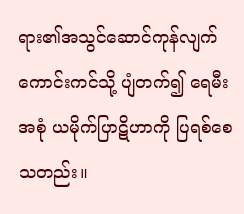ရား၏အသွင်ဆောင်ကုန်လျက် ကောင်းကင်သို့ ပျံတက်၍ ရေမီးအစုံ ယမိုက်ပြာဋိဟာကို ပြရစ်စေသတည်း။